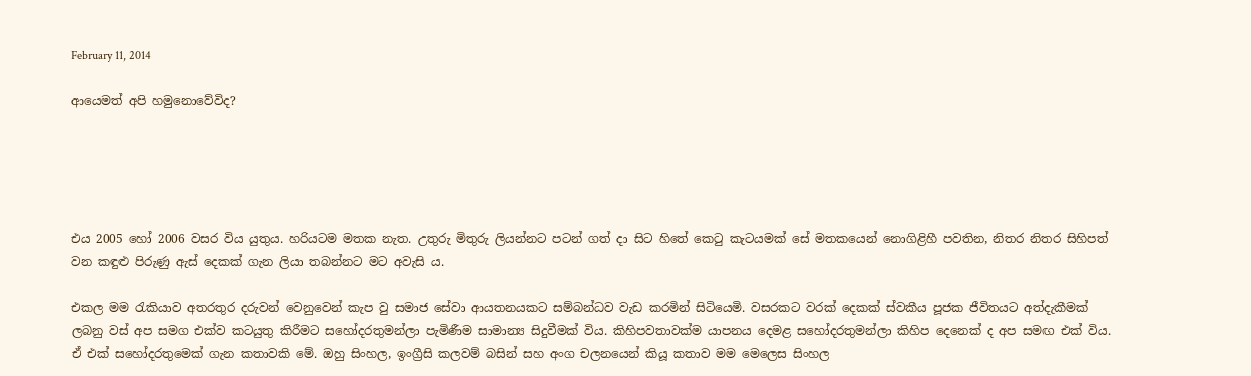February 11, 2014

ආයෙමත් අපි හමුනොවේවිද?





එය 2005 හෝ 2006 වසර විය යුතුය. හරියටම මතක නැත. උතුරු මිතුරු ලියන්නට පටන් ගත් දා සිට හිතේ කෙටු කැටයමක් සේ මතකයෙන් නොගිළිහී පවතින, නිතර නිතර සිහිපත් වන කඳුළු පිරුණු ඇස් දෙකක් ගැන ලියා තබන්නට මට අවැසි ය.

එකල මම රැකියාව අතරතුර දරුවන් වෙනුවෙන් කැප වු සමාජ සේවා ආයතනයකට සම්බන්ධව වැඩ කරමින් සිටියෙමි. වසරකට වරක් දෙකක් ස්වකීය පූජක ජීවිතයට අත්දැකීමක් ලබනු වස් අප සමග එක්ව කටයුතු කිරීමට සහෝදරතුමන්ලා පැමිණීම සාමාන්‍ය සිදුවීමක් විය. කිහිපවතාවක්ම යාපනය දෙමළ සහෝදරතුමන්ලා කිහිප දෙනෙක් ද අප සමඟ එක් විය. ඒ එක් සහෝදරතුමෙක් ගැන කතාවකි මේ. ඔහු සිංහල, ඉංග්‍රීසි කලවම් බසින් සහ අංග චලනයෙන් කියූ කතාව මම මෙලෙස සිංහල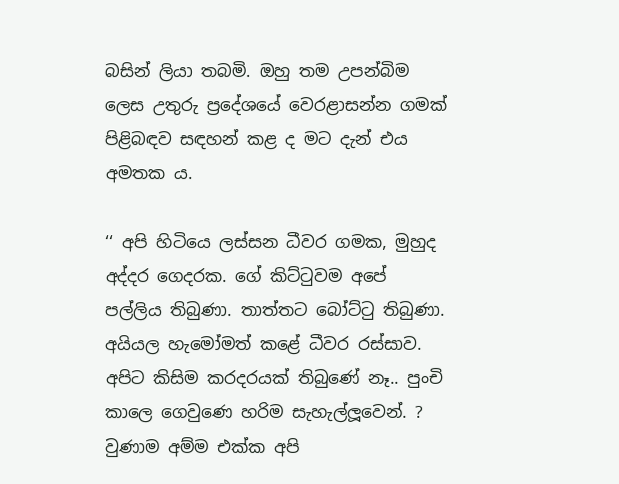බසින් ලියා තබමි. ඔහු තම උපන්බිම ලෙස උතුරු ප්‍රදේශයේ වෙරළාසන්න ගමක් පිළිබඳව සඳහන් කළ ද මට දැන් එය අමතක ය.

‘‘ අපි හිටියෙ ලස්සන ධීවර ගමක, මුහුද අද්දර ගෙදරක. ගේ කිට්ටුවම අපේ පල්ලිය තිබුණා. තාත්තට බෝට්ටු තිබුණා. අයියල හැමෝමත් කළේ ධීවර රස්සාව. අපිට කිසිම කරදරයක් තිබුණේ නෑ.. පුංචි කාලෙ ගෙවුණෙ හරිම සැහැල්ලූවෙන්. ? වුණාම අම්ම එක්ක අපි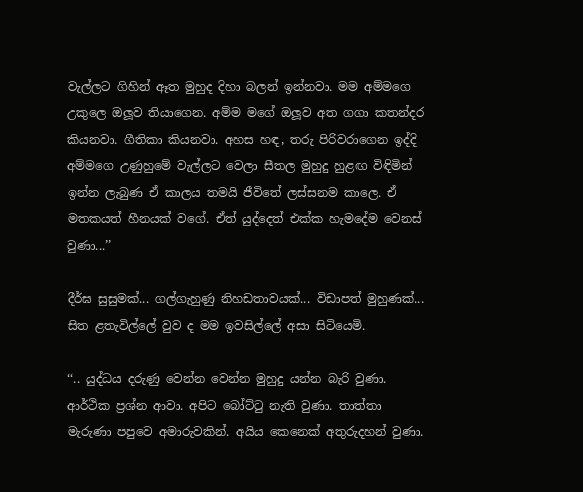වැල්ලට ගිහින් ඈත මුහුද දිහා බලන් ඉන්නවා. මම අම්මගෙ උකුලෙ ඔලූව තියාගෙන. අම්ම මගේ ඔලූව අත ගගා කතන්දර කියනවා. ගීතිකා කියනවා. අහස හඳ, තරු පිරිවරාගෙන ඉද්දි අම්මගෙ උණුහුමේ වැල්ලට වෙලා සීතල මුහුදු හුළඟ විඳිමින් ඉන්න ලැබුණ ඒ කාලය තමයි ජීවිතේ ලස්සනම කාලෙ. ඒ මතකයත් හීනයක් වගේ. ඒත් යුද්දෙත් එක්ක හැමදේම වෙනස් වුණා...’’

දීර්ඝ සුසුමක්... ගල්ගැහුණු නිහඩතාවයක්... විඩාපත් මුහුණක්... සිත ළතැවිල්ලේ වුව ද මම ඉවසිල්ලේ අසා සිටියෙමි.

‘‘.. යුද්ධය දරුණු වෙන්න වෙන්න මුහුදු යන්න බැරි වුණා. ආර්ථික ප්‍රශ්න ආවා. අපිට බෝට්ටු නැති වුණා. තාත්තා මැරුණා පපුවෙ අමාරුවකින්. අයිය කෙනෙක් අතුරුදහන් වුණා.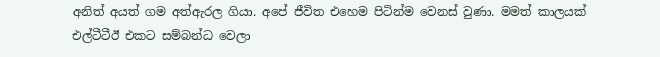අනිත් අයත් ගම අත්ඇරල ගියා. අපේ ජීවිත එහෙම පිටින්ම වෙනස් වුණා. මමත් කාලයක් එල්ටීටීඊ එකට සම්බන්ධ වෙලා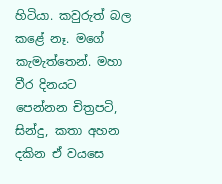හිටියා. කවුරුත් බල කළේ නෑ. මගේ කැමැත්තෙන්. මහා වීර දිනයට පෙන්නන චිත්‍රපටි, සින්දු, කතා අහන දකින ඒ වයසෙ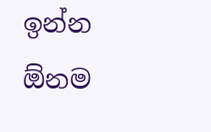ඉන්න  ඕනම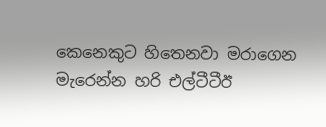කෙනෙකුට හිතෙනවා මරාගෙන මැරෙන්න හරි එල්ටීටීඊ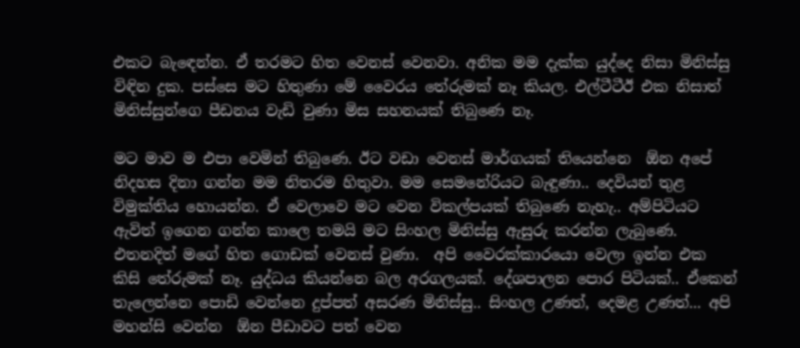එකට බැඳෙන්න. ඒ තරමට හිත වෙනස් වෙනවා. අනික මම දැක්ක යුද්දෙ නිසා මිනිස්සු විඳින දුක. පස්සෙ මට හිතුණා මේ වෛරය තේරුමක් නෑ කියල. එල්ටීටීඊ එක නිසාත් මිනිස්සුන්ගෙ පීඩනය වැඩි වුණා මිස සහනයක් තිබුණෙ නෑ.

මට මාව ම එපා වෙමින් තිබුණෙ. ඊට වඩා වෙනස් මාර්ගයක් තියෙන්නෙ  ඕන අපේ නිදහස දිනා ගන්න මම නිතරම හිතුවා. මම සෙමනේරියට බැඳුණා.. දෙවියන් තුළ විමුක්තිය හොයන්න. ඒ වෙලාවෙ මට වෙන විකල්පයක් තිබුණෙ නැහැ.. අම්පිටියට ඇවිත් ඉගෙන ගන්න කාලෙ තමයි මට සිංහල මිනිස්සු ඇසුරු කරන්න ලැබුණෙ. එතනදිත් මගේ හිත ගොඩක් වෙනස් වුණා.  අපි වෛරක්කාරයො වෙලා ඉන්න එක කිසි තේරුමක් නෑ. යුද්ධය කියන්නෙ බල අරගලයක්. දේශපාලන පොර පිටියක්.. ඒකෙන් තැලෙන්නෙ පොඩි වෙන්නෙ දුප්පත් අසරණ මිනිස්සු.. සිංහල උණත්, දෙමළ උණත්... අපි මහන්සි වෙන්න  ඕන පීඩාවට පත් වෙන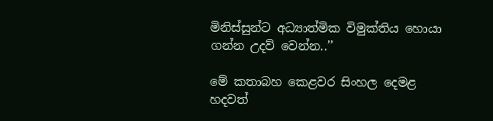මිනිස්සුන්ට අධ්‍යාත්මික විමුක්තිය හොයා ගන්න උදව් වෙන්න..’’

මේ කතාබහ කෙළවර සිංහල දෙමළ හදවත්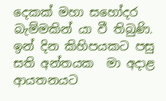දෙකක් මහා සහෝදර බැම්මකින් යා වී තිබුණි. ඉන් දින කිහිපයකට පසු සති අන්තයක  මා අදාළ ආයතනයට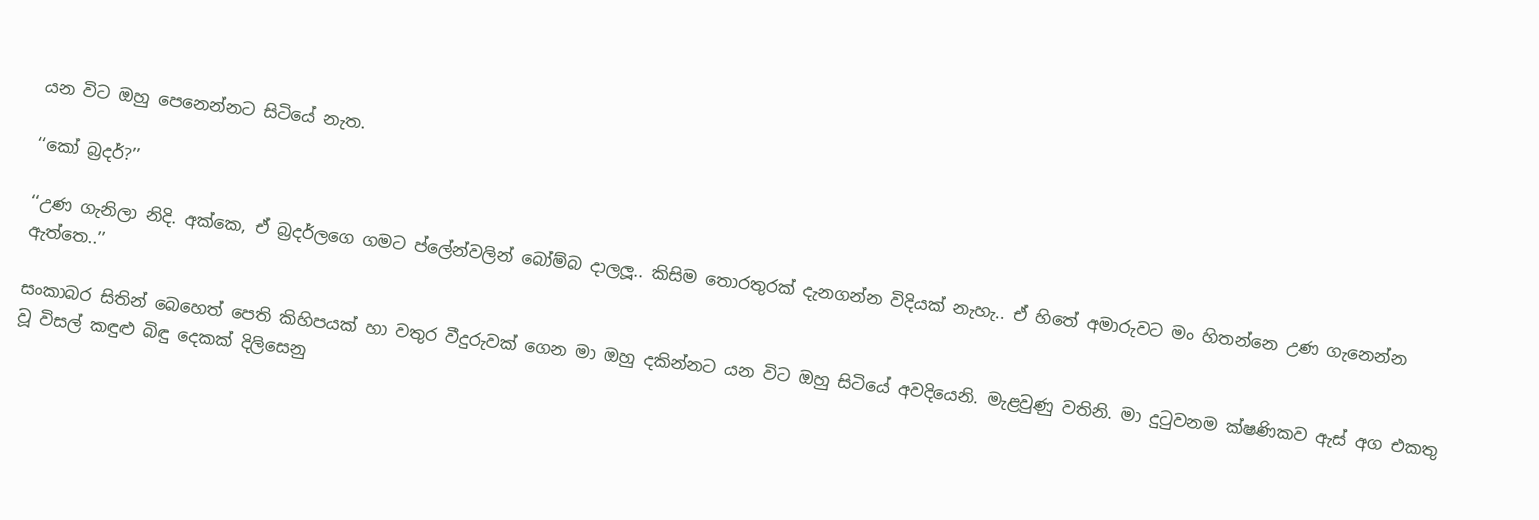යන විට ඔහු පෙනෙන්නට සිටියේ නැත.

‘‘කෝ බ්‍රදර්?’’

‘‘උණ ගැනිලා නිදි. අක්කෙ, ඒ බ්‍රදර්ලගෙ ගමට ප්ලේන්වලින් බෝම්බ දාලලූ.. කිසිම තොරතුරක් දැනගන්න විදියක් නැහැ.. ඒ හිතේ අමාරුවට මං හිතන්නෙ උණ ගැනෙන්න ඇත්තෙ..’’

සංකාබර සිතින් බෙහෙත් පෙති කිහිපයක් හා වතුර වීදුරුවක් ගෙන මා ඔහු දකින්නට යන විට ඔහු සිටියේ අවදියෙනි. මැළවුණු වතිනි. මා දුටුවනම ක්ෂණිකව ඇස් අග එකතු වූ විසල් කඳුළු බිඳු දෙකක් දිලිසෙනු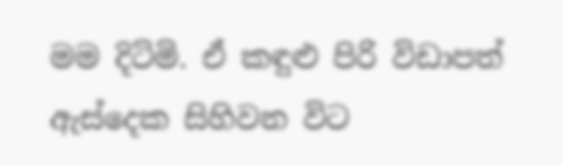මම දිටිමි. ඒ කඳුළු පිරි විඩාපත් ඇස්දෙක සිහිවන විට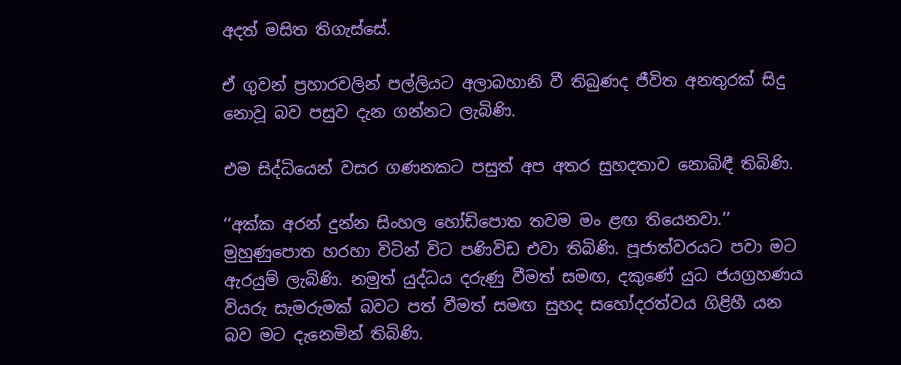අදත් මසිත තිගැස්සේ.

ඒ ගුවන් ප්‍රහාරවලින් පල්ලියට අලාබහානි වී තිබුණද ජීවිත අනතුරක් සිදු නොවූ බව පසුව දැන ගන්නට ලැබිණි.

එම සිද්ධියෙන් වසර ගණනකට පසුත් අප අතර සුහදතාව නොබිඳී තිබිණි.

‘‘අක්ක අරන් දුන්න සිංහල හෝඩිපොත තවම මං ළඟ තියෙනවා.’’ මුහුණුපොත හරහා විටින් විට පණිවිඩ එවා තිබිණි. පූජාත්වරයට පවා මට ඇරයුම් ලැබිණි. නමුත් යුද්ධය දරුණු වීමත් සමඟ, දකුණේ යුධ ජයග්‍රහණය වියරු සැමරුමක් බවට පත් වීමත් සමඟ සුහද සහෝදරත්වය ගිළිහී යන බව මට දැනෙමින් තිබිණි.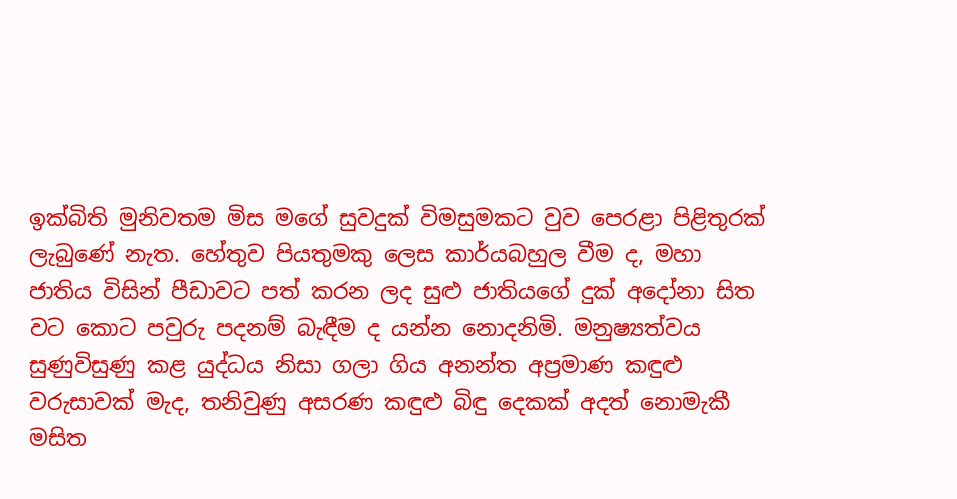ඉක්බිති මුනිවතම මිස මගේ සුවදුක් විමසුමකට වුව පෙරළා පිළිතුරක් ලැබුණේ නැත. හේතුව පියතුමකු ලෙස කාර්යබහුල වීම ද, මහා ජාතිය විසින් පීඩාවට පත් කරන ලද සුළු ජාතියගේ දුක් අදෝනා සිත වට කොට පවුරු පදනම් බැඳීම ද යන්න නොදනිමි. මනුෂ්‍යත්වය සුණුවිසුණු කළ යුද්ධය නිසා ගලා ගිය අනන්ත අප්‍රමාණ කඳුළු වරුසාවක් මැද, තනිවුණු අසරණ කඳුළු බිඳු දෙකක් අදත් නොමැකී මසිත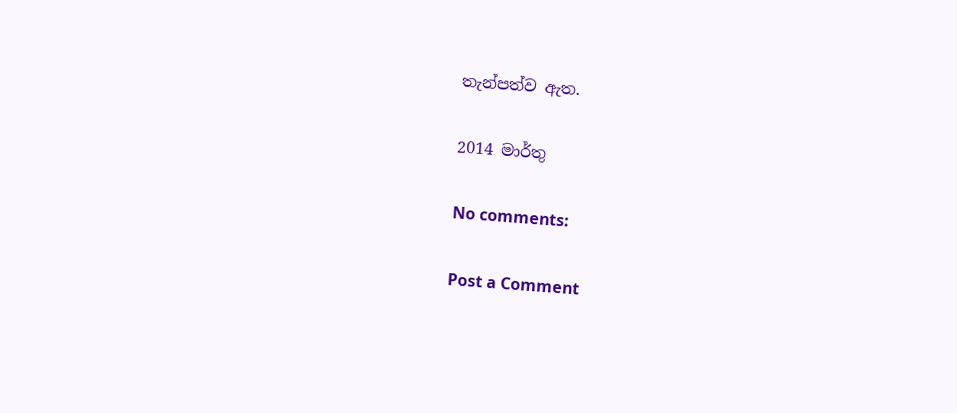තැන්පත්ව ඇත.

2014 මාර්තු

No comments:

Post a Comment